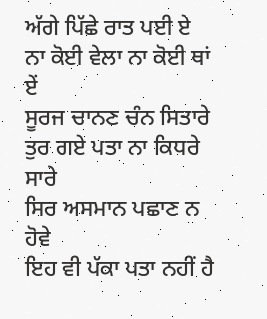ਅੱਗੇ ਪਿੱਛੇ ਰਾਤ ਪਈ ਏ
ਨਾ ਕੋਈ ਵੇਲਾ ਨਾ ਕੋਈ ਥਾਂ ਏਂ
ਸੂਰਜ ਚਾਨਣ ਚੰਨ ਸਿਤਾਰੇ
ਤੁਰ ਗਏ ਪਤਾ ਨਾ ਕਿਧਰੇ ਸਾਰੇ
ਸਿਰ ਅਸਮਾਨ ਪਛਾਣ ਨ ਹੋਵੇ
ਇਹ ਵੀ ਪੱਕਾ ਪਤਾ ਨਹੀਂ ਹੈ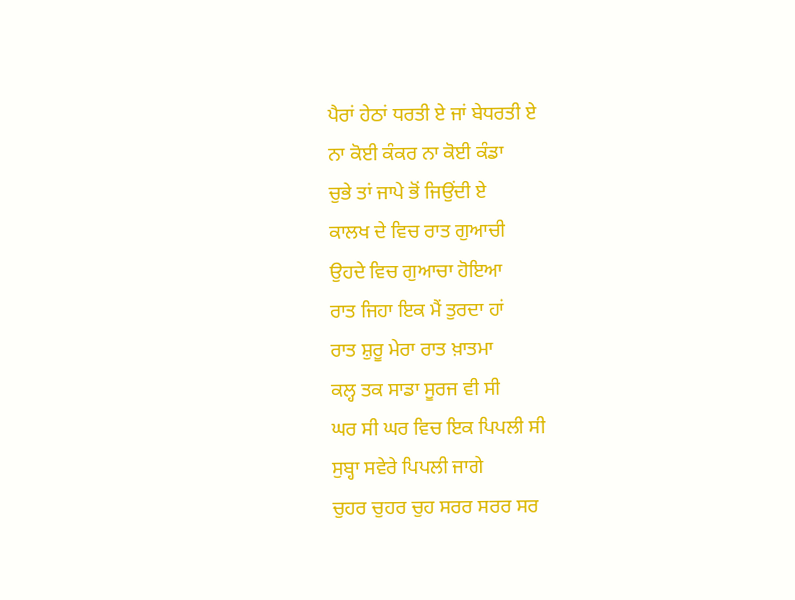ਪੈਰਾਂ ਹੇਠਾਂ ਧਰਤੀ ਏ ਜਾਂ ਬੇਧਰਤੀ ਏ
ਨਾ ਕੋਈ ਕੰਕਰ ਨਾ ਕੋਈ ਕੰਡਾ
ਚੁਭੇ ਤਾਂ ਜਾਪੇ ਭੋਂ ਜਿਉਂਦੀ ਏ
ਕਾਲਖ ਦੇ ਵਿਚ ਰਾਤ ਗੁਆਚੀ
ਉਹਦੇ ਵਿਚ ਗੁਆਚਾ ਹੋਇਆ
ਰਾਤ ਜਿਹਾ ਇਕ ਮੈਂ ਤੁਰਦਾ ਹਾਂ
ਰਾਤ ਸ਼ੁਰੂ ਮੇਰਾ ਰਾਤ ਖ਼ਾਤਮਾ
ਕਲ੍ਹ ਤਕ ਸਾਡਾ ਸੂਰਜ ਵੀ ਸੀ
ਘਰ ਸੀ ਘਰ ਵਿਚ ਇਕ ਪਿਪਲੀ ਸੀ
ਸੁਬ੍ਹਾ ਸਵੇਰੇ ਪਿਪਲੀ ਜਾਗੇ
ਚੁਹਰ ਚੁਹਰ ਚੁਹ ਸਰਰ ਸਰਰ ਸਰ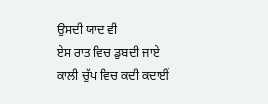ਉਸਦੀ ਯਾਦ ਵੀ
ਏਸ ਰਾਤ ਵਿਚ ਡੁਬਦੀ ਜਾਏ
ਕਾਲੀ ਚੁੱਪ ਵਿਚ ਕਦੀ ਕਦਾਈਂ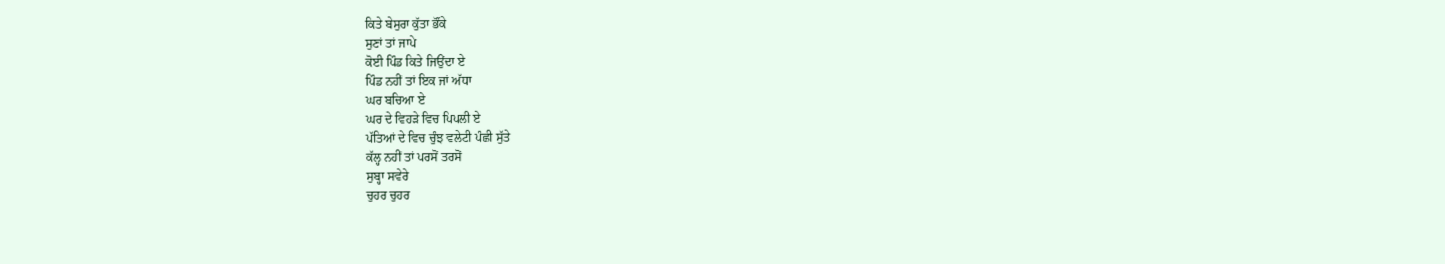ਕਿਤੇ ਬੇਸੁਰਾ ਕੁੱਤਾ ਭੌਂਕੇ
ਸੁਣਾਂ ਤਾਂ ਜਾਪੇ
ਕੋਈ ਪਿੰਡ ਕਿਤੇ ਜਿਉਂਦਾ ਏ
ਪਿੰਡ ਨਹੀਂ ਤਾਂ ਇਕ ਜਾਂ ਅੱਧਾ
ਘਰ ਬਚਿਆ ਏ
ਘਰ ਦੇ ਵਿਹੜੇ ਵਿਚ ਪਿਪਲੀ ਏ
ਪੱਤਿਆਂ ਦੇ ਵਿਚ ਚੁੰਝ ਵਲੇਟੀ ਪੰਛੀ ਸੁੱਤੇ
ਕੱਲ੍ਹ ਨਹੀਂ ਤਾਂ ਪਰਸੋਂ ਤਰਸੋਂ
ਸੁਬ੍ਹਾ ਸਵੇਰੇ
ਚੁਹਰ ਚੁਹਰ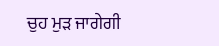ਚੁਹ ਮੁੜ ਜਾਗੇਗੀ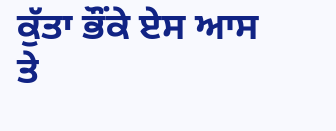ਕੁੱਤਾ ਭੌਂਕੇ ਏਸ ਆਸ ਤੇ